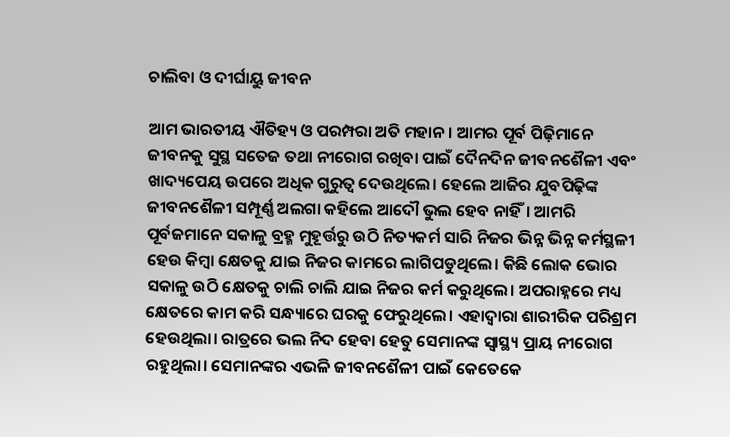ଚାଲିବା ଓ ଦୀର୍ଘାୟୁ ଜୀବନ

ଆମ ଭାରତୀୟ ଐତିହ୍ୟ ଓ ପରମ୍ପରା ଅତି ମହାନ। ଆମର ପୂର୍ବ ପିଢ଼ିମାନେ ଜୀବନକୁ ସୁସ୍ଥ ସତେଜ ତଥା ନୀରୋଗ ରଖିବା ପାଇଁ ଦୈନଦିନ ଜୀବନଶୈଳୀ ଏବଂ ଖାଦ୍ୟପେୟ ଉପରେ ଅଧିକ ଗୁରୁତ୍ୱ ଦେଉଥିଲେ। ହେଲେ ଆଜିର ଯୁବପିଢ଼ିଙ୍କ ଜୀବନଶୈଳୀ ସମ୍ପୂର୍ଣ୍ଣ ଅଲଗା କହିଲେ ଆଦୌ ଭୁଲ ହେବ ନାହିଁ। ଆମରି ପୂର୍ବଜମାନେ ସକାଳୁ ବ୍ରହ୍ମ ମୁହୂର୍ତ୍ତରୁ ଉଠି ନିତ୍ୟକର୍ମ ସାରି ନିଜର ଭିନ୍ନ ଭିନ୍ନ କର୍ମସ୍ଥଳୀ ହେଉ କିମ୍ବା କ୍ଷେତକୁ ଯାଇ ନିଜର କାମରେ ଲାଗିପଡୁଥିଲେ। କିଛି ଲୋକ ଭୋର ସକାଳୁ ଉଠି କ୍ଷେତକୁ ଚାଲି ଚାଲି ଯାଇ ନିଜର କର୍ମ କରୁଥିଲେ। ଅପରାହ୍ନରେ ମଧ୍ୟ କ୍ଷେତରେ କାମ କରି ସନ୍ଧ୍ୟାରେ ଘରକୁ ଫେରୁଥିଲେ। ଏହାଦ୍ୱାରା ଶାରୀରିକ ପରିଶ୍ରମ ହେଉଥିଲା। ରାତ୍ରରେ ଭଲ ନିଦ ହେବା ହେତୁ ସେମାନଙ୍କ ସ୍ବାସ୍ଥ୍ୟ ପ୍ରାୟ ନୀରୋଗ ରହୁଥିଲା। ସେମାନଙ୍କର ଏଭଳି ଜୀବନଶୈଳୀ ପାଇଁ କେତେକେ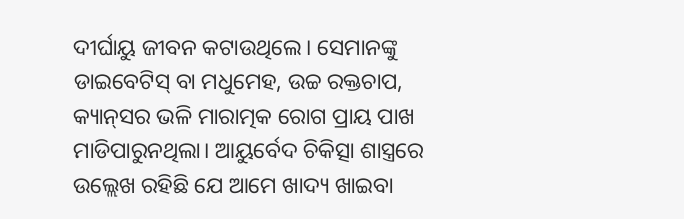ଦୀର୍ଘାୟୁ ଜୀବନ କଟାଉଥିଲେ। ସେମାନଙ୍କୁ ଡାଇବେଟିସ୍‌ ବା ମଧୁମେହ, ଉଚ୍ଚ ରକ୍ତଚାପ, କ୍ୟାନ୍‌ସର ଭଳି ମାରାତ୍ମକ ରୋଗ ପ୍ରାୟ ପାଖ ମାଡିପାରୁନଥିଲା। ଆୟୁର୍ବେଦ ଚିକିତ୍ସା ଶାସ୍ତ୍ରରେ ଉଲ୍ଲେଖ ରହିଛି ଯେ ଆମେ ଖାଦ୍ୟ ଖାଇବା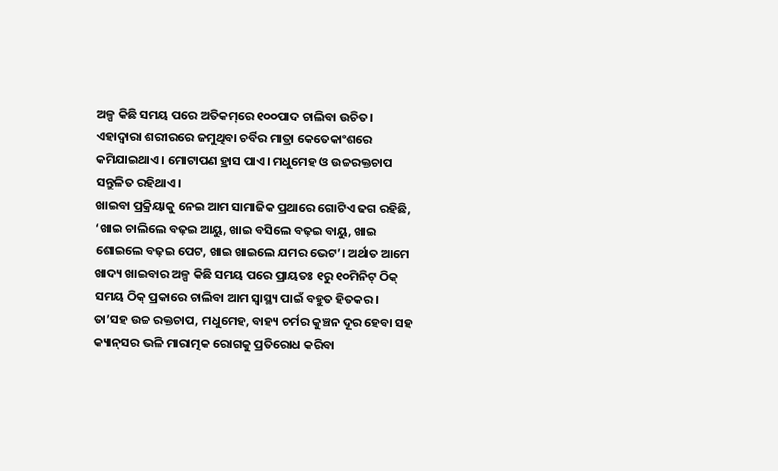ଅଳ୍ପ କିଛି ସମୟ ପରେ ଅତିକମ୍‌ରେ ୧୦୦ପାଦ ଚାଲିବା ଉଚିତ। ଏହାଦ୍ୱାରା ଶରୀରରେ ଜମୁଥିବା ଚର୍ବିର ମାତ୍ରା କେତେକାଂଶରେ କମିଯାଇଥାଏ। ମୋଟାପଣ ହ୍ରାସ ପାଏ। ମଧୁମେହ ଓ ଉଚ୍ଚରକ୍ତଚାପ ସନ୍ତୁଳିତ ରହିଥାଏ।
ଖାଇବା ପ୍ରକ୍ରିୟାକୁ ନେଇ ଆମ ସାମାଜିକ ପ୍ରଥାରେ ଗୋଟିଏ ଢଗ ରହିଛି, ‘ଖାଇ ଚାଲିଲେ ବଢ଼ଇ ଆୟୁ, ଖାଇ ବସିଲେ ବଢ଼ଇ ବାୟୁ, ଖାଇ ଶୋଇଲେ ବଢ଼ଇ ପେଟ, ଖାଇ ଖାଇଲେ ଯମର ଭେଟ’। ଅର୍ଥାତ ଆମେ ଖାଦ୍ୟ ଖାଇବାର ଅଳ୍ପ କିଛି ସମୟ ପରେ ପ୍ରାୟତଃ ୧ରୁ ୧୦ମିନିଟ୍‌ ଠିକ୍‌ ସମୟ ଠିକ୍‌ ପ୍ରକାରେ ଚାଲିବା ଆମ ସ୍ବାସ୍ଥ୍ୟ ପାଇଁ ବହୁତ ହିତକର। ତା’ସହ ଉଚ୍ଚ ରକ୍ତଚାପ, ମଧୁମେହ, ବାହ୍ୟ ଚର୍ମର କୁଞ୍ଚନ ଦୂର ହେବା ସହ କ୍ୟାନ୍‌ସର ଭଳି ମାରାତ୍ମକ ରୋଗକୁ ପ୍ରତିରୋଧ କରିବା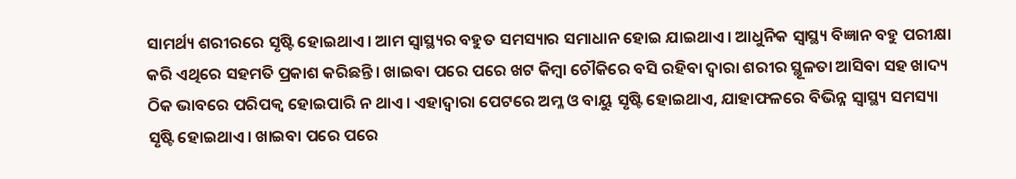ସାମର୍ଥ୍ୟ ଶରୀରରେ ସୃଷ୍ଟି ହୋଇଥାଏ। ଆମ ସ୍ବାସ୍ଥ୍ୟର ବହୁତ ସମସ୍ୟାର ସମାଧାନ ହୋଇ ଯାଇଥାଏ। ଆଧୁନିକ ସ୍ବାସ୍ଥ୍ୟ ବିଜ୍ଞାନ ବହୁ ପରୀକ୍ଷା କରି ଏଥିରେ ସହମତି ପ୍ରକାଶ କରିଛନ୍ତି। ଖାଇବା ପରେ ପରେ ଖଟ କିମ୍ବା ଚୌକିରେ ବସି ରହିବା ଦ୍ୱାରା ଶରୀର ସ୍ଥୂଳତା ଆସିବା ସହ ଖାଦ୍ୟ ଠିକ ଭାବରେ ପରିପକ୍ୱ ହୋଇପାରି ନ ଥାଏ। ଏହାଦ୍ୱାରା ପେଟରେ ଅମ୍ଳ ଓ ବାୟୁ ସୃଷ୍ଟି ହୋଇଥାଏ, ଯାହାଫଳରେ ବିଭିନ୍ନ ସ୍ବାସ୍ଥ୍ୟ ସମସ୍ୟା ସୃଷ୍ଟି ହୋଇଥାଏ। ଖାଇବା ପରେ ପରେ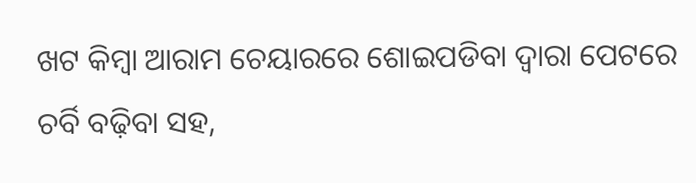ଖଟ କିମ୍ବା ଆରାମ ଚେୟାରରେ ଶୋଇପଡିବା ଦ୍ୱାରା ପେଟରେ ଚର୍ବି ବଢ଼ିବା ସହ,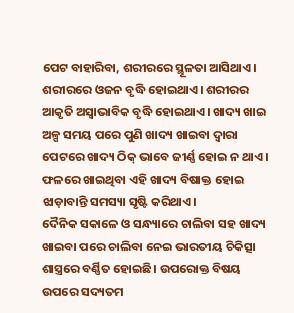ପେଟ ବାହାରିବା, ଶରୀରରେ ସ୍ଥୂଳତା ଆସିଥାଏ। ଶରୀରରେ ଓଜନ ବୃଦ୍ଧି ହୋଇଥାଏ। ଶରୀରର ଆକୃତି ଅସ୍ବାଭାବିକ ବୃଦ୍ଧି ହୋଇଥାଏ। ଖାଦ୍ୟ ଖାଇ ଅଳ୍ପ ସମୟ ପରେ ପୁଣି ଖାଦ୍ୟ ଖାଇବା ଦ୍ୱାରା ପେଟରେ ଖାଦ୍ୟ ଠିକ୍‌ ଭାବେ ଜୀର୍ଣ୍ଣ ହୋଇ ନ ଥାଏ। ଫଳରେ ଖାଇଥିବା ଏହି ଖାଦ୍ୟ ବିଷାକ୍ତ ହୋଇ ଝାଡ଼ାବାନ୍ତି ସମସ୍ୟା ସୃଷ୍ଟି କରିଥାଏ।
ଦୈନିକ ସକାଳେ ଓ ସନ୍ଧ୍ୟାରେ ଚାଲିବା ସହ ଖାଦ୍ୟ ଖାଇବା ପରେ ଚାଲିବା ନେଇ ଭାରତୀୟ ଚିକିତ୍ସା ଶାସ୍ତ୍ରରେ ବର୍ଣ୍ଣିତ ହୋଇଛି। ଉପରୋକ୍ତ ବିଷୟ ଉପରେ ସଦ୍ୟତମ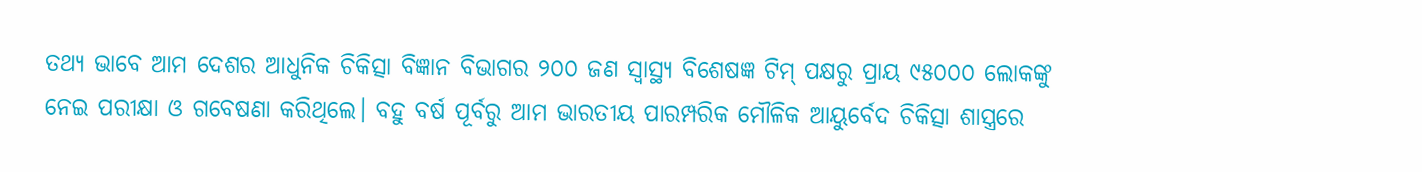ତଥ୍ୟ ଭାବେ ଆମ ଦେଶର ଆଧୁନିକ ଚିକିତ୍ସା ବିଜ୍ଞାନ ବିଭାଗର ୨୦୦ ଜଣ ସ୍ବାସ୍ଥ୍ୟ ବିଶେଷଜ୍ଞ ଟିମ୍‌ ପକ୍ଷରୁ ପ୍ରାୟ ୯୫୦୦୦ ଲୋକଙ୍କୁ ନେଇ ପରୀକ୍ଷା ଓ ଗବେଷଣା କରିଥିଲେ। ବହୁ ବର୍ଷ ପୂର୍ବରୁ ଆମ ଭାରତୀୟ ପାରମ୍ପରିକ ମୌଳିକ ଆୟୁର୍ବେଦ ଚିକିତ୍ସା ଶାସ୍ତ୍ରରେ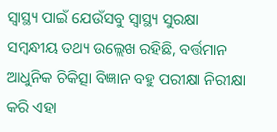ସ୍ବାସ୍ଥ୍ୟ ପାଇଁ ଯେଉଁସବୁ ସ୍ବାସ୍ଥ୍ୟ ସୁରକ୍ଷା ସମ୍ବନ୍ଧୀୟ ତଥ୍ୟ ଉଲ୍ଲେଖ ରହିଛି, ବର୍ତ୍ତମାନ ଆଧୁନିକ ଚିକିତ୍ସା ବିଜ୍ଞାନ ବହୁ ପରୀକ୍ଷା ନିରୀକ୍ଷା କରି ଏହା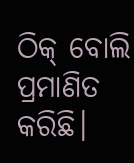ଠିକ୍‌ ବୋଲି ପ୍ରମାଣିତ କରିଛି।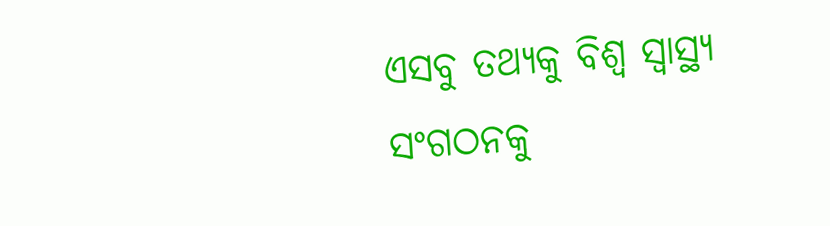ଏସବୁ ତଥ୍ୟକୁ ବିଶ୍ୱ ସ୍ବାସ୍ଥ୍ୟ ସଂଗଠନକୁ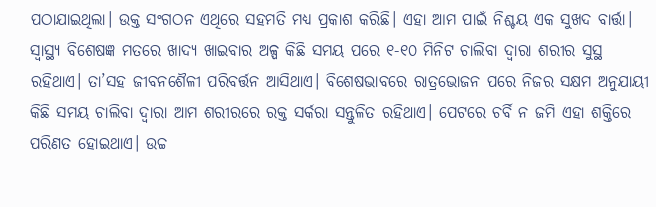ପଠାଯାଇଥିଲା। ଉକ୍ତ ସଂଗଠନ ଏଥିରେ ସହମତି ମଧ୍ୟ ପ୍ରକାଶ କରିଛି। ଏହା ଆମ ପାଇଁ ନିଶ୍ଚୟ ଏକ ସୁଖଦ ବାର୍ତ୍ତା।
ସ୍ବାସ୍ଥ୍ୟ ବିଶେଷଜ୍ଞ ମତରେ ଖାଦ୍ୟ ଖାଇବାର ଅଳ୍ପ କିଛି ସମୟ ପରେ ୧-୧୦ ମିନିଟ ଚାଲିବା ଦ୍ୱାରା ଶରୀର ସୁସ୍ଥ ରହିଥାଏ। ତା’ସହ ଜୀବନଶୈଳୀ ପରିବର୍ତ୍ତନ ଆସିଥାଏ। ବିଶେଷଭାବରେ ରାତ୍ରଭୋଜନ ପରେ ନିଜର ସକ୍ଷମ ଅନୁଯାୟୀ କିଛି ସମୟ ଚାଲିବା ଦ୍ୱାରା ଆମ ଶରୀରରେ ରକ୍ତ ସର୍କରା ସନ୍ତୁଳିତ ରହିଥାଏ। ପେଟରେ ଚର୍ବି ନ ଜମି ଏହା ଶକ୍ତିରେ ପରିଣତ ହୋଇଥାଏ। ଉଚ୍ଚ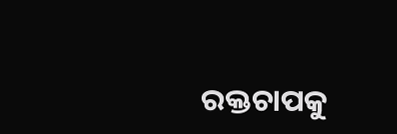ରକ୍ତଚାପକୁ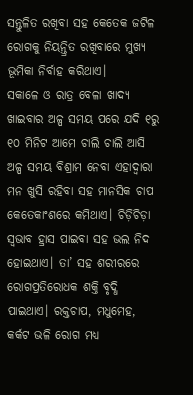ସନ୍ତୁଳିତ ରଖିବା ସହ କେତେକ ଜଟିଳ ରୋଗକୁ ନିୟନ୍ତ୍ରିତ ରଖିବାରେ ମୁଖ୍ୟ ଭୂମିକା ନିର୍ବାହ କରିଥାଏ।
ସକାଳେ ଓ ରାତ୍ର ବେଳା ଖାଦ୍ୟ ଖାଇବାର ଅଳ୍ପ ସମୟ ପରେ ଯଦି ୧ରୁ ୧୦ ମିନିଟ ଆମେ ଚାଲି ଚାଲି ଆସି ଅଳ୍ପ ସମୟ ବିଶ୍ରାମ ନେବା ଏହାଦ୍ୱାରା ମନ ଖୁସି ରହିବା ସହ ମାନସିକ ଚାପ କେତେକାଂଶରେ କମିଥାଏ। ଚିଡ଼ିଚିଡ଼ା ସ୍ବଭାବ ହ୍ରାସ ପାଇବା ସହ ଭଲ ନିଦ ହୋଇଥାଏ। ତା’ ସହ ଶରୀରରେ ରୋଗପ୍ରତିରୋଧକ ଶକ୍ତି ବୃଦ୍ଧି ପାଇଥାଏ। ରକ୍ତଚାପ, ମଧୁମେହ, କର୍କଟ ଭଳି ରୋଗ ମଧ୍ୟ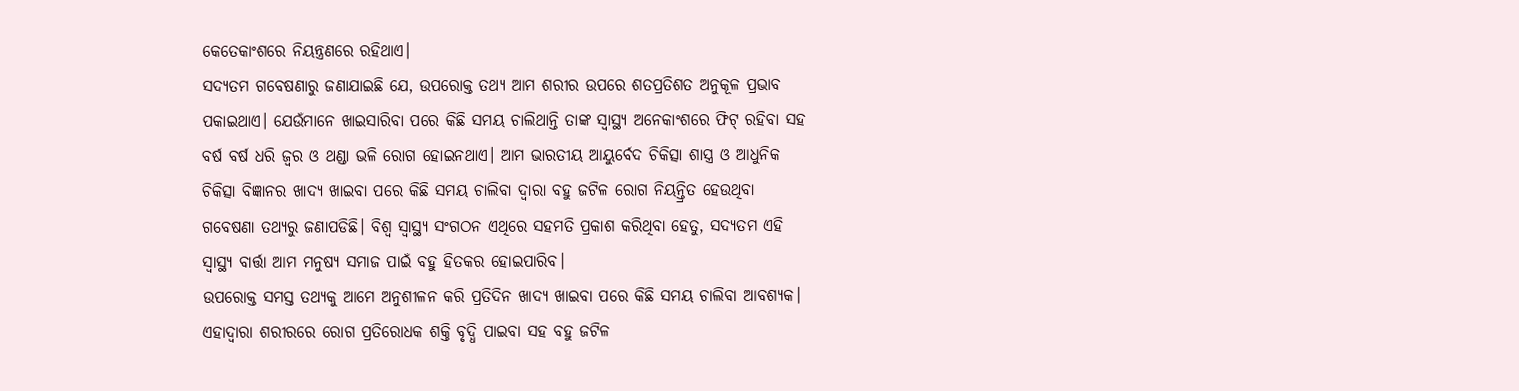କେତେକାଂଶରେ ନିୟନ୍ତ୍ରଣରେ ରହିଥାଏ।
ସଦ୍ୟତମ ଗବେଷଣାରୁ ଜଣାଯାଇଛି ଯେ, ଉପରୋକ୍ତ ତଥ୍ୟ ଆମ ଶରୀର ଉପରେ ଶତପ୍ରତିଶତ ଅନୁକୂଳ ପ୍ରଭାବ ପକାଇଥାଏ। ଯେଉଁମାନେ ଖାଇସାରିବା ପରେ କିଛି ସମୟ ଚାଲିଥାନ୍ତି ତାଙ୍କ ସ୍ବାସ୍ଥ୍ୟ ଅନେକାଂଶରେ ଫିଟ୍‌ ରହିବା ସହ ବର୍ଷ ବର୍ଷ ଧରି ଜ୍ୱର ଓ ଥଣ୍ଡା ଭଳି ରୋଗ ହୋଇନଥାଏ। ଆମ ଭାରତୀୟ ଆୟୁର୍ବେଦ ଚିକିତ୍ସା ଶାସ୍ତ୍ର ଓ ଆଧୁନିକ ଚିକିତ୍ସା ବିଜ୍ଞାନର ଖାଦ୍ୟ ଖାଇବା ପରେ କିଛି ସମୟ ଚାଲିବା ଦ୍ୱାରା ବହୁ ଜଟିଳ ରୋଗ ନିୟନ୍ତ୍ରିତ ହେଉଥିବା ଗବେଷଣା ତଥ୍ୟରୁ ଜଣାପଡିଛି। ବିଶ୍ୱ ସ୍ବାସ୍ଥ୍ୟ ସଂଗଠନ ଏଥିରେ ସହମତି ପ୍ରକାଶ କରିଥିବା ହେତୁ, ସଦ୍ୟତମ ଏହି ସ୍ବାସ୍ଥ୍ୟ ବାର୍ତ୍ତା ଆମ ମନୁଷ୍ୟ ସମାଜ ପାଇଁ ବହୁ ହିତକର ହୋଇପାରିବ।
ଉପରୋକ୍ତ ସମସ୍ତ ତଥ୍ୟକୁ ଆମେ ଅନୁଶୀଳନ କରି ପ୍ରତିଦିନ ଖାଦ୍ୟ ଖାଇବା ପରେ କିଛି ସମୟ ଚାଲିବା ଆବଶ୍ୟକ। ଏହାଦ୍ୱାରା ଶରୀରରେ ରୋଗ ପ୍ରତିରୋଧକ ଶକ୍ତି ବୃଦ୍ଧି ପାଇବା ସହ ବହୁ ଜଟିଳ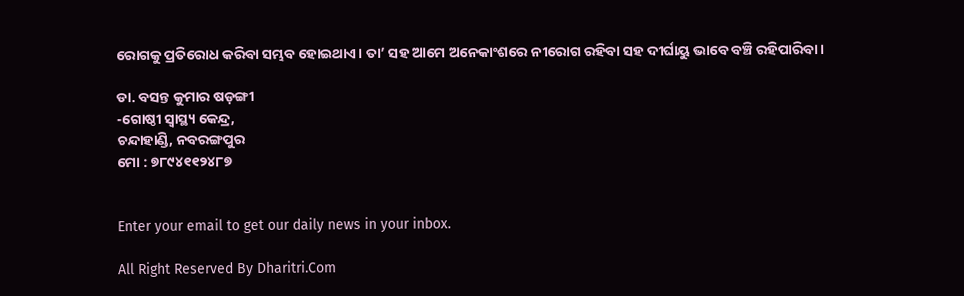ରୋଗକୁ ପ୍ରତିରୋଧ କରିବା ସମ୍ଭବ ହୋଇଥାଏ। ତା’ ସହ ଆମେ ଅନେକାଂଶରେ ନୀରୋଗ ରହିବା ସହ ଦୀର୍ଘାୟୁ ଭାବେ ବଞ୍ଚି ରହିପାରିବା।

ଡା. ବସନ୍ତ କୁମାର ଷଡ଼ଙ୍ଗୀ
-ଗୋଷ୍ଠୀ ସ୍ବାସ୍ଥ୍ୟ କେନ୍ଦ୍ର,
ଚନ୍ଦାହାଣ୍ଡି, ନବରଙ୍ଗପୁର
ମୋ : ୭୮୯୪୧୧୨୪୮୭


Enter your email to get our daily news in your inbox.

All Right Reserved By Dharitri.Com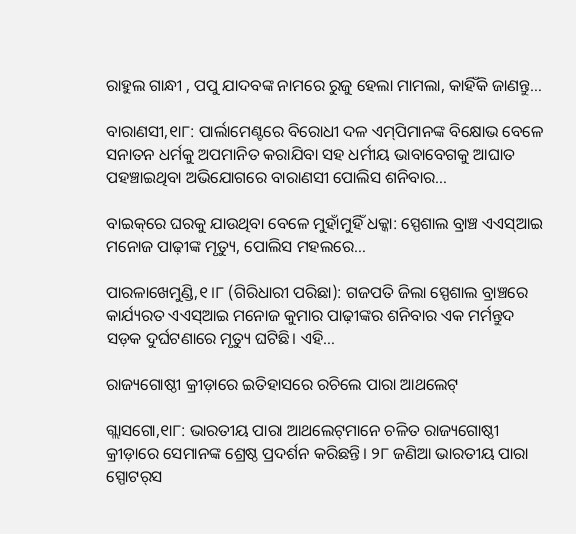ରାହୁଲ ଗାନ୍ଧୀ , ପପୁ ଯାଦବଙ୍କ ନାମରେ ରୁଜୁ ହେଲା ମାମଲା, କାହିଁକି ଜାଣନ୍ତୁ…

ବାରାଣସୀ,୧ା୮: ପାର୍ଲାମେଣ୍ଟରେ ବିରୋଧୀ ଦଳ ଏମ୍‌ପିମାନଙ୍କ ବିକ୍ଷୋଭ ବେଳେ ସନାତନ ଧର୍ମକୁ ଅପମାନିତ କରାଯିବା ସହ ଧର୍ମୀୟ ଭାବାବେଗକୁ ଆଘାତ ପହଞ୍ଚାଇଥିବା ଅଭିଯୋଗରେ ବାରାଣସୀ ପୋଲିସ ଶନିବାର…

ବାଇକ୍‌ରେ ଘରକୁ ଯାଉଥିବା ବେଳେ ମୁହାଁମୁହିଁ ଧକ୍କା: ସ୍ପେଶାଲ ବ୍ରାଞ୍ଚ ଏଏସ୍‌ଆଇ ମନୋଜ ପାଢ଼ୀଙ୍କ ମୃତ୍ୟୁ, ପୋଲିସ ମହଲରେ…

ପାରଳାଖେମୁଣ୍ଡି,୧।୮ (ଗିରିଧାରୀ ପରିଛା): ଗଜପତି ଜିଲା ସ୍ପେଶାଲ ବ୍ରାଞ୍ଚରେ କାର୍ଯ୍ୟରତ ଏଏସ୍‌ଆଇ ମନୋଜ କୁମାର ପାଢ଼ୀଙ୍କର ଶନିବାର ଏକ ମର୍ମନ୍ତୁଦ ସଡ଼କ ଦୁର୍ଘଟଣାରେ ମୃତ୍ୟୁ ଘଟିଛି। ଏହି…

ରାଜ୍ୟଗୋଷ୍ଠୀ କ୍ରୀଡ଼ାରେ ଇତିହାସରେ ରଚିଲେ ପାରା ଆଥଲେଟ୍‌

ଗ୍ଲାସଗୋ,୧ା୮: ଭାରତୀୟ ପାରା ଆଥଲେଟ୍‌ମାନେ ଚଳିତ ରାଜ୍ୟଗୋଷ୍ଠୀ କ୍ରୀଡ଼ାରେ ସେମାନଙ୍କ ଶ୍ରେଷ୍ଠ ପ୍ରଦର୍ଶନ କରିଛନ୍ତି। ୨୮ ଜଣିଆ ଭାରତୀୟ ପାରା ସ୍ପୋଟର୍‌ସ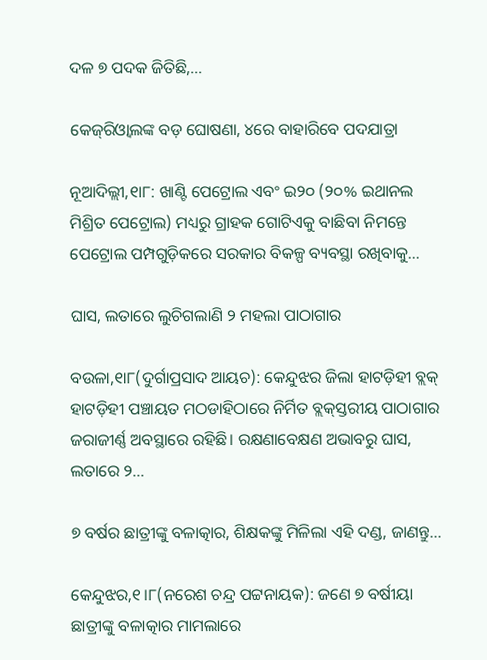ଦଳ ୭ ପଦକ ଜିତିଛି,…

କେଜ୍‌ରିଓ୍ବାଲଙ୍କ ବଡ଼ ଘୋଷଣା, ୪ରେ ବାହାରିବେ ପଦଯାତ୍ରା

ନୂଆଦିଲ୍ଲୀ,୧ା୮: ଖାଣ୍ଟି ପେଟ୍ରୋଲ ଏବଂ ଇ୨୦ (୨୦% ଇଥାନଲ ମିଶ୍ରିତ ପେଟ୍ରୋଲ) ମଧ୍ୟରୁ ଗ୍ରାହକ ଗୋଟିଏକୁ ବାଛିବା ନିମନ୍ତେ ପେଟ୍ରୋଲ ପମ୍ପଗୁଡ଼ିକରେ ସରକାର ବିକଳ୍ପ ବ୍ୟବସ୍ଥା ରଖିବାକୁ…

ଘାସ, ଲତାରେ ଲୁଚିଗଲାଣି ୨ ମହଲା ପାଠାଗାର

ବଉଳା,୧ା୮(ଦୁର୍ଗାପ୍ରସାଦ ଆୟଚ): କେନ୍ଦୁଝର ଜିଲା ହାଟଡ଼ିହୀ ବ୍ଲକ୍‌ ହାଟଡ଼ିହୀ ପଞ୍ଚାୟତ ମଠଡାହିଠାରେ ନିର୍ମିତ ବ୍ଲକ୍‌ସ୍ତରୀୟ ପାଠାଗାର ଜରାଜୀର୍ଣ୍ଣ ଅବସ୍ଥାରେ ରହିଛି। ରକ୍ଷଣାବେକ୍ଷଣ ଅଭାବରୁ ଘାସ, ଲତାରେ ୨…

୭ ବର୍ଷର ଛାତ୍ରୀଙ୍କୁ ବଳାତ୍କାର, ଶିକ୍ଷକଙ୍କୁ ମିଳିଲା ଏହି ଦଣ୍ଡ, ଜାଣନ୍ତୁ…

କେନ୍ଦୁଝର,୧।୮(ନରେଶ ଚନ୍ଦ୍ର ପଟ୍ଟନାୟକ): ଜଣେ ୭ ବର୍ଷୀୟା ଛାତ୍ରୀଙ୍କୁ ବଳାତ୍କାର ମାମଲାରେ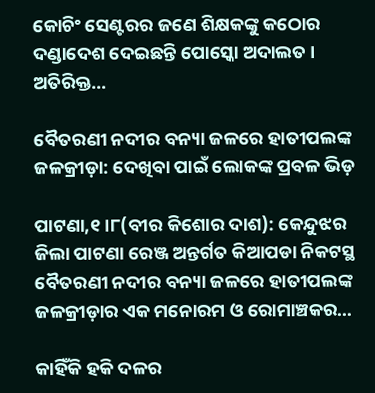କୋଚିଂ ସେଣ୍ଟରର ଜଣେ ଶିକ୍ଷକଙ୍କୁ କଠୋର ଦଣ୍ଡାଦେଶ ଦେଇଛନ୍ତି ପୋସ୍କୋ ଅଦାଲତ । ଅତିରିକ୍ତ…

ବୈତରଣୀ ନଦୀର ବନ୍ୟା ଜଳରେ ହାତୀପଲଙ୍କ ଜଳକ୍ରୀଡ଼ା: ଦେଖିବା ପାଇଁ ଲୋକଙ୍କ ପ୍ରବଳ ଭିଡ଼

ପାଟଣା,୧।୮(ବୀର କିଶୋର ଦାଶ): କେନ୍ଦୁଝର ଜିଲା ପାଟଣା ରେଞ୍ଜ ଅନ୍ତର୍ଗତ କିଆପଡା ନିକଟସ୍ଥ ବୈତରଣୀ ନଦୀର ବନ୍ୟା ଜଳରେ ହାତୀପଲଙ୍କ ଜଳକ୍ରୀଡ଼ାର ଏକ ମନୋରମ ଓ ରୋମାଞ୍ଚକର…

କାହିଁକି ହକି ଦଳର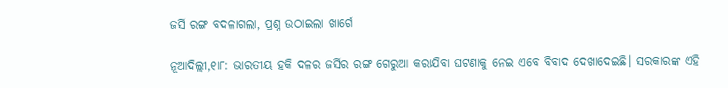ଜର୍ସି ରଙ୍ଗ ବଦଳାଗଲା, ପ୍ରଶ୍ନ ଉଠାଇଲା ଖାର୍ଗେ

ନୂଆଦିଲ୍ଲୀ,୧ା୮: ଭାରତୀୟ ହକି ଦଳର ଜର୍ସିର ରଙ୍ଗ ଗେରୁଆ କରାଯିବା ଘଟଣାକୁ ନେଇ ଏବେ ବିବାଦ ଦେଖାଦେଇଛି। ସରକାରଙ୍କ ଏହି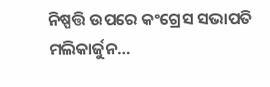ନିଷ୍ପତ୍ତି ଉପରେ କଂଗ୍ରେସ ସଭାପତି ମଲିକାର୍ଜୁନ…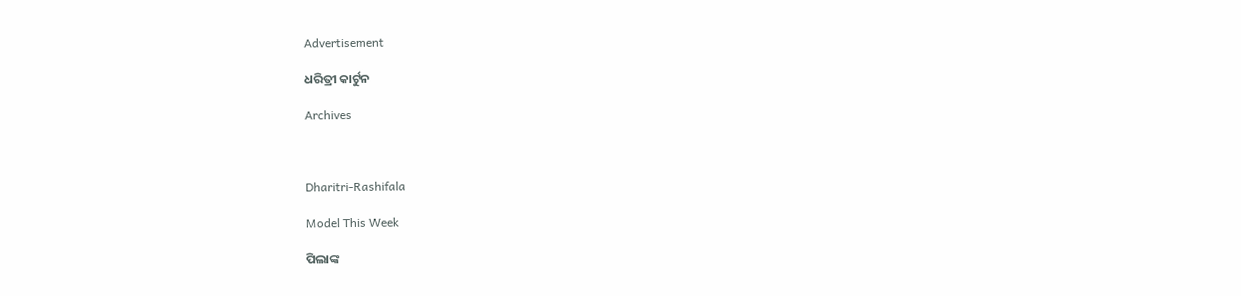Advertisement

ଧରିତ୍ରୀ କାର୍ଟୁନ

Archives



Dharitri-Rashifala

Model This Week

ପିଲାଙ୍କ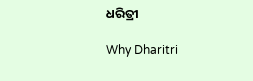ଧରିତ୍ରୀ

Why Dharitri